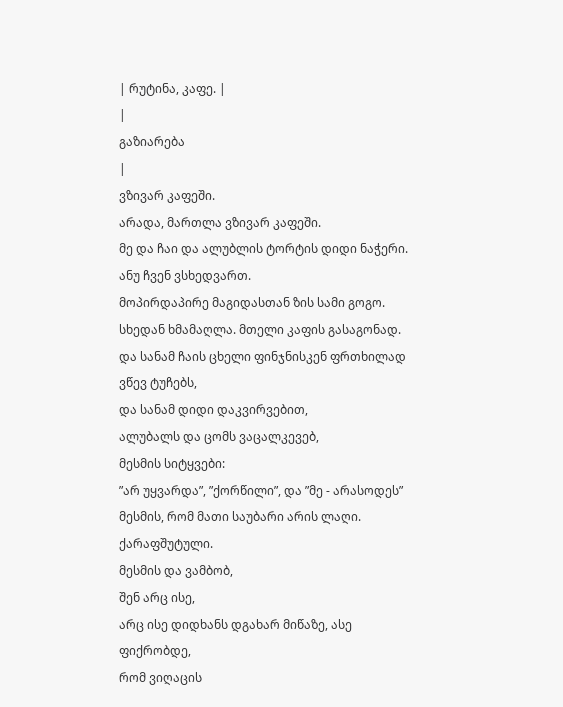| რუტინა, კაფე. |
|
გაზიარება
|
ვზივარ კაფეში.
არადა, მართლა ვზივარ კაფეში.
მე და ჩაი და ალუბლის ტორტის დიდი ნაჭერი.
ანუ ჩვენ ვსხედვართ.
მოპირდაპირე მაგიდასთან ზის სამი გოგო.
სხედან ხმამაღლა. მთელი კაფის გასაგონად.
და სანამ ჩაის ცხელი ფინჯნისკენ ფრთხილად ვწევ ტუჩებს,
და სანამ დიდი დაკვირვებით,
ალუბალს და ცომს ვაცალკევებ,
მესმის სიტყვები:
”არ უყვარდა”, ”ქორწილი”, და ”მე - არასოდეს”
მესმის, რომ მათი საუბარი არის ლაღი. ქარაფშუტული.
მესმის და ვამბობ,
შენ არც ისე,
არც ისე დიდხანს დგახარ მიწაზე, ასე ფიქრობდე,
რომ ვიღაცის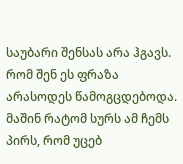საუბარი შენსას არა ჰგავს.
რომ შენ ეს ფრაზა არასოდეს წამოგცდებოდა.
მაშინ რატომ სურს ამ ჩემს პირს, რომ უცებ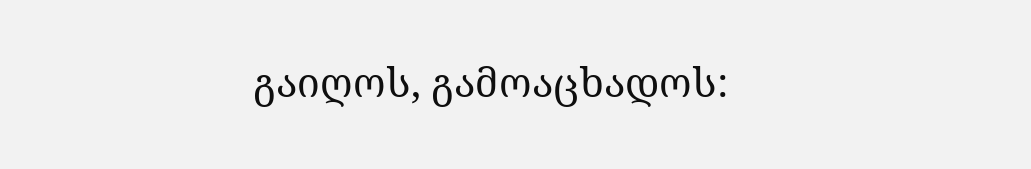გაიღოს, გამოაცხადოს: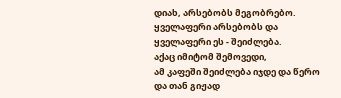დიახ, არსებობს მეგობრებო.
ყველაფერი არსებობს და ყველაფერი ეს - შეიძლება.
აქაც იმიტომ შემოვედი,
ამ კაფეში შეიძლება იჯდე და წერო
და თან გიჟად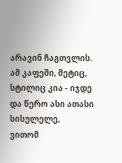არავინ ჩაგთვლის.
ამ კაფეში, მეტიც, სტილიც კია - იჯდე და წერო ასი ათასი სისულელე,
ვითომ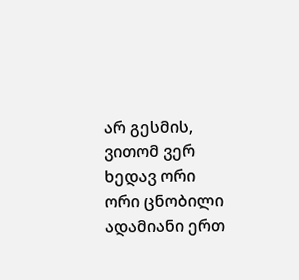არ გესმის,
ვითომ ვერ ხედავ ორი ორი ცნობილი ადამიანი ერთ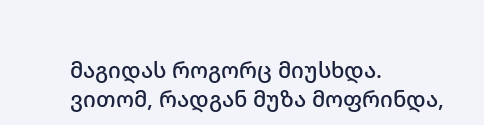მაგიდას როგორც მიუსხდა.
ვითომ, რადგან მუზა მოფრინდა,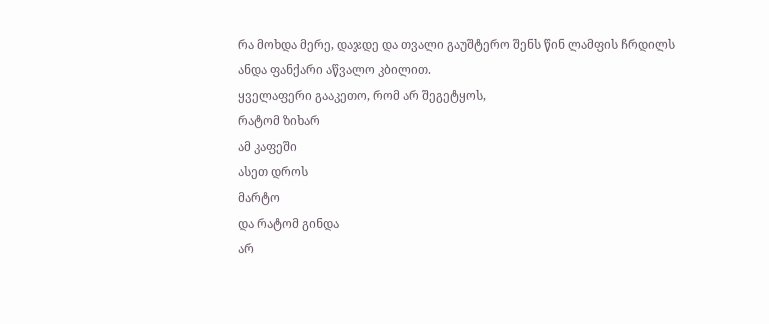რა მოხდა მერე, დაჯდე და თვალი გაუშტერო შენს წინ ლამფის ჩრდილს
ანდა ფანქარი აწვალო კბილით.
ყველაფერი გააკეთო, რომ არ შეგეტყოს,
რატომ ზიხარ
ამ კაფეში
ასეთ დროს
მარტო
და რატომ გინდა
არ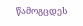წამოგცდეს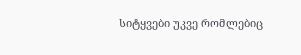სიტყვები უკვე რომლებიც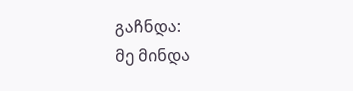გაჩნდა:
მე მინდა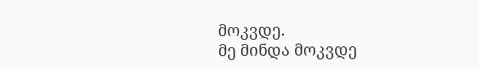მოკვდე.
მე მინდა მოკვდე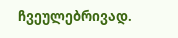ჩვეულებრივად.